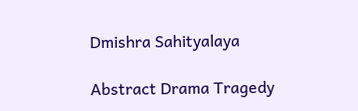Dmishra Sahityalaya

Abstract Drama Tragedy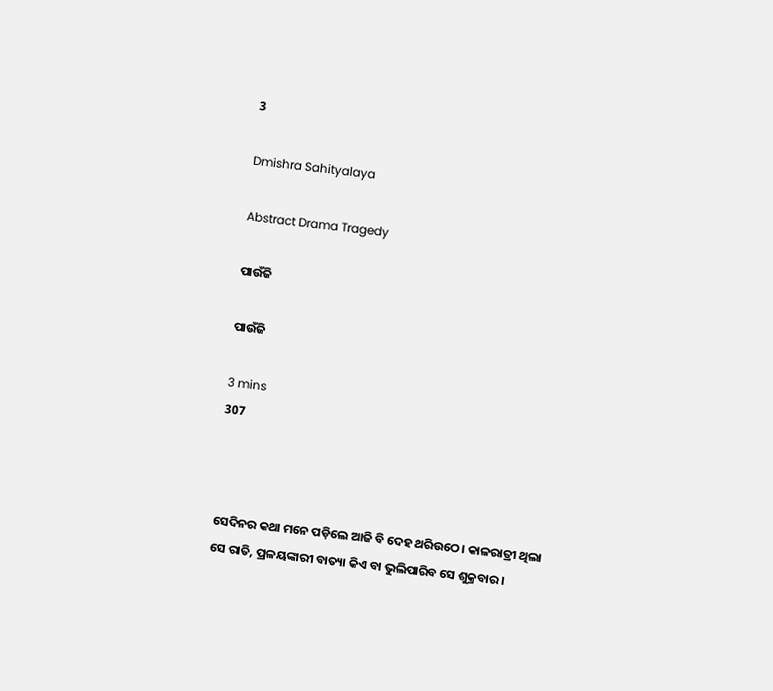3

Dmishra Sahityalaya

Abstract Drama Tragedy

ପାଉଁଜି

ପାଉଁଜି

3 mins
307



ସେଦିନର କଥା ମନେ ପଡ଼ିଲେ ଆଜି ବି ଦେହ ଥରିଉଠେ। କାଳରାତ୍ରୀ ଥିଲା ସେ ରାତି, ପ୍ରଳୟଙ୍କାରୀ ବାତ୍ୟା କିଏ ବା ଭୁଲିପାରିବ ସେ ଶୁକ୍ରବାର।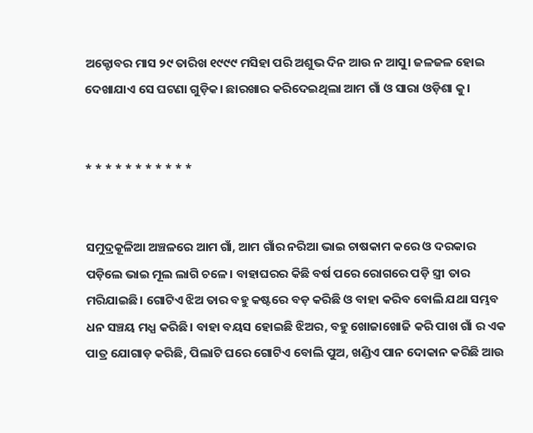ଅକ୍ଟୋବର ମାସ ୨୯ ତାରିଖ ୧୯୯୯ ମସିହା ପରି ଅଶୁଭ ଦିନ ଆଉ ନ ଆସୁ। ଜଳଜଳ ହୋଇ ଦେଖାଯାଏ ସେ ଘଟଣା ଗୁଡ଼ିକ। ଛାରଖାର କରିଦେଇଥିଲା ଆମ ଗାଁ ଓ ସାରା ଓଡ଼ିଶା କୁ।


* * * * * * * * * * *


ସମୁଦ୍ରକୂଳିଆ ଅଞ୍ଚଳରେ ଆମ ଗାଁ, ଆମ ଗାଁର ନରିଆ ଭାଇ ଚାଷକାମ କରେ ଓ ଦରକାର ପଡ଼ିଲେ ଭାଇ ମୂଲ ଲାଗି ଚଳେ। ବାହାଘରର କିଛି ବର୍ଷ ପରେ ରୋଗରେ ପଡ଼ି ସ୍ତ୍ରୀ ତାର ମରିଯାଇଛି। ଗୋଟିଏ ଝିଅ ତାର ବହୁ କଷ୍ଟରେ ବଡ଼ କରିଛି ଓ ବାହା କରିବ ବୋଲି ଯଥା ସମ୍ଭବ ଧନ ସଞ୍ଚୟ ମଧ୍ଯ କରିଛି। ବାହା ବୟସ ହୋଇଛି ଝିଅର, ବହୁ ଖୋଜାଖୋଜି କରି ପାଖ ଗାଁ ର ଏକ ପାତ୍ର ଯୋଗାଡ଼ କରିଛି, ପିଲାଟି ଘରେ ଗୋଟିଏ ବୋଲି ପୁଅ, ଖଣ୍ଡିଏ ପାନ ଦୋକାନ କରିଛି ଆଉ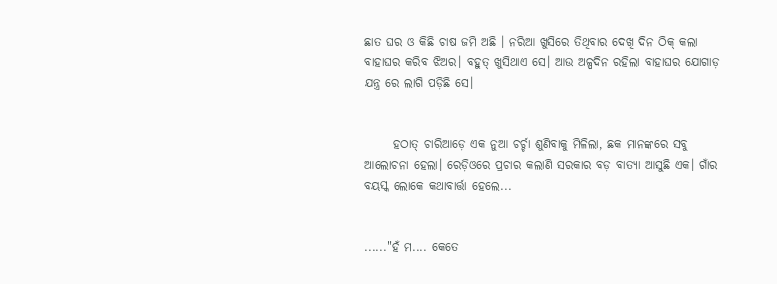ଛାତ ଘର ଓ କିଛି ଚାଷ ଜମି ଅଛି । ନରିଆ ଖୁସିରେ ତିଥିବାର ଦେଖି ଦିନ ଠିକ୍ କଲା ବାହାଘର କରିବ ଝିଅର। ବହୁତ୍ ଖୁସିଥାଏ ସେ। ଆଉ ଅଳ୍ପଦିନ ରହିଲା ବାହାଘର ଯୋଗାଡ଼ ଯନ୍ତ୍ର ରେ ଲାଗି ପଡ଼ିଛି ସେ।


      ହଠାତ୍ ଚାରିଆଡ଼େ ଏକ ନୁଆ ଚର୍ଚ୍ଚା ଶୁଣିବାକୁ ମିଳିଲା, ଛକ ମାନଙ୍କରେ ସବୁ ଆଲୋଚନା ହେଲା। ରେଡ଼ିଓରେ ପ୍ରଚାର କଲାଣି ସରକାର ବଡ଼ ବାତ୍ୟା ଆସୁଛି ଏକ। ଗାଁର ବୟସ୍କ ଲୋକେ କଥାବାର୍ତ୍ତା ହେଲେ...


......"ହଁ ମ.... କେତେ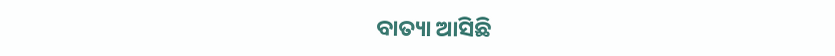ବାତ୍ୟା ଆସିଛି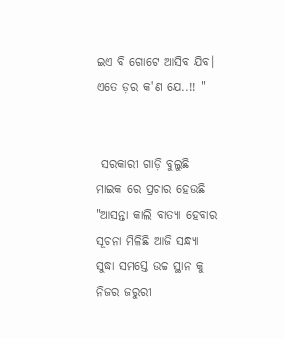ଇଏ ବି ଗୋଟେ ଆସିବ ଯିବ। ଏତେ ଡ଼ର କ'ଣ ଯେ..!! "


 ସରକାରୀ ଗାଡ଼ି ବୁଲୁଛି ମାଇକ ରେ ପ୍ରଚାର ହେଉଛି "ଆସନ୍ତା କାଲି ବାତ୍ୟା ହେବାର ସୂଚନା ମିଳିଛି ଆଜି ସନ୍ଧ୍ଯା ସୁଦ୍ଧା ସମସ୍ତେ ଉଚ୍ଚ ସ୍ଥାନ କୁ ନିଜର ଜରୁରୀ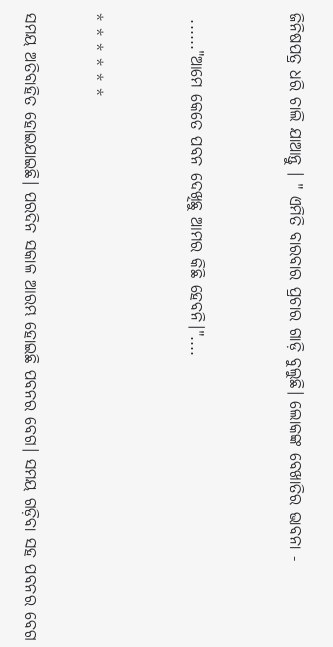ଜିନିଷପତ୍ର ଧରି ଚାଲି ଯାଆନ୍ତୁ । " ଏମିତି ବାରବାର ପ୍ରଚାର ଗାଡ଼ି ବୁଲୁଛି। ଲୋକଙ୍କ ବେଖାତିର ଭାବନା -


 ......"ଆମେ କେତେ ପବନ ଦେଖିଛୁ ଆମର କିଛି ହେବନି।"....


* * * * * *

ସମୟ ଅତିବାହିତ ହୋଇଯାଇଛି। ପରଦିନ ସକାଳ ଆରମ୍ଭ ହୋଇଛି ପବନର ବେଗ। ସମୟ ଗଡ଼ିବା ସହ ପବନର ବେଗ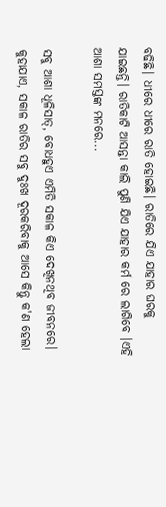ବଢିଛି। ଧୀରେ ଧୀରେ ରାତି ହୋଇଛି। ରାତିରେ ଯିଏ ଯାହାର ଘରକୁ ଯାଇଛନ୍ତି। ରାତିକାଟି ଆସନ୍ତା କାଲି ପୁଣି ଯିଏ ଯାହାର କର୍ମ ରେ ଲାଗିବେ ।ଏହି ଆଶା ସମସ୍ତଙ୍କ ମନରେ...

ସବୁ ଆଶା ଧୂଳିସାତ୍, ବୋଧହୁଏ ଏମିତି ସକାଳ କିଏ ଦେଖିନଥିବ ଜୀବନରେ। କୁହାଯାଏ, ସକାଳ ରାତିର ସବୁ ଦୁଃଖ ଦୂରକରିବାକୁ ଆସେ କିନ୍ତୁ କ'ଣ ହେଲା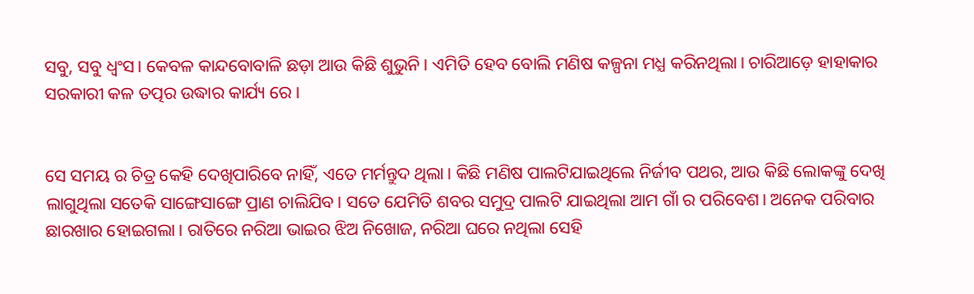ସବୁ, ସବୁ ଧ୍ୱଂସ। କେବଳ କାନ୍ଦବୋବାଳି ଛଡ଼ା ଆଉ କିଛି ଶୁଭୁନି। ଏମିତି ହେବ ବୋଲି ମଣିଷ କଳ୍ପନା ମଧ୍ଯ କରିନଥିଲା। ଚାରିଆଡ଼େ ହାହାକାର ସରକାରୀ କଳ ତତ୍ପର ଉଦ୍ଧାର କାର୍ଯ୍ୟ ରେ।


ସେ ସମୟ ର ଚିତ୍ର କେହି ଦେଖିପାରିବେ ନାହିଁ, ଏତେ ମର୍ମନ୍ତୁଦ ଥିଲା। କିଛି ମଣିଷ ପାଲଟିଯାଇଥିଲେ ନିର୍ଜୀବ ପଥର, ଆଉ କିଛି ଲୋକଙ୍କୁ ଦେଖି ଲାଗୁଥିଲା ସତେକି ସାଙ୍ଗେସାଙ୍ଗେ ପ୍ରାଣ ଚାଲିଯିବ। ସତେ ଯେମିତି ଶବର ସମୁଦ୍ର ପାଲଟି ଯାଇଥିଲା ଆମ ଗାଁ ର ପରିବେଶ। ଅନେକ ପରିବାର ଛାରଖାର ହୋଇଗଲା। ରାତିରେ ନରିଆ ଭାଇର ଝିଅ ନିଖୋଜ, ନରିଆ ଘରେ ନଥିଲା ସେହି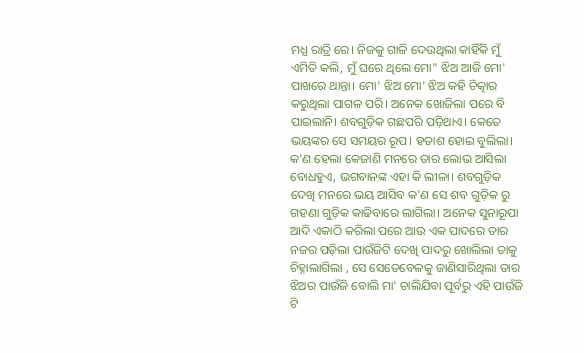ମଧ୍ଯ ରାତ୍ରି ରେ। ନିଜକୁ ଗାଳି ଦେଉଥିଲା କାହିଁକି ମୁଁ ଏମିତି କଲି, ମୁଁ ଘରେ ଥିଲେ ମୋ" ଝିଅ ଆଜି ମୋ' ପାଖରେ ଥାନ୍ତା। ମୋ' ଝିଅ ମୋ' ଝିଅ କହି ଚିତ୍କାର କରୁଥିଲା ପାଗଳ ପରି। ଅନେକ ଖୋଜିଲା ପରେ ବି ପାଇଲାନି। ଶବଗୁଡ଼ିକ ଗଛପରି ପଡ଼ିଥାଏ। କେତେ ଭୟଙ୍କର ସେ ସମୟର ରୂପ। ହତାଶ ହୋଇ ବୁଲିଲା। କ'ଣ ହେଲା କେଜାଣି ମନରେ ତାର ଲୋଭ ଆସିଲା ବୋଧହୁଏ, ଭଗବାନଙ୍କ ଏହା କି ଲୀଳା। ଶବଗୁଡ଼ିକ ଦେଖି ମନରେ ଭୟ ଆସିବ କ'ଣ ସେ ଶବ ଗୁଡ଼ିକ ରୁ ଗହଣା ଗୁଡ଼ିକ କାଢିବାରେ ଲାଗିଲା। ଅନେକ ସୁନାରୂପା ଆଦି ଏକାଠି କରିଲା ପରେ ଆଉ ଏକ ପାଦରେ ତାର ନଜର ପଡ଼ିଲା ପାଉଁଜିଟି ଦେଖି ପାଦରୁ ଖୋଲିଲା ତାକୁ ଚିହ୍ନାଲାଗିଲା , ସେ ସେତେବେଳକୁ ଜାଣିସାରିଥିଲା ତାର ଝିଅର ପାଉଁଜି ବୋଲି ମା' ଚାଲିଯିବା ପୂର୍ବରୁ ଏହି ପାଉଁଜି ଟି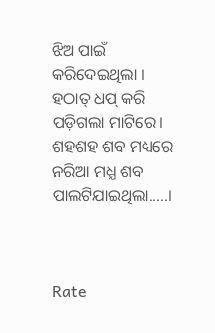ଝିଅ ପାଇଁ କରିଦେଇଥିଲା । ହଠାତ୍ ଧପ୍ କରି ପଡ଼ିଗଲା ମାଟିରେ। ଶହଶହ ଶବ ମଧ୍ୟରେ ନରିଆ ମଧ୍ଯ ଶବ ପାଲଟିଯାଇଥିଲା.....।



Rate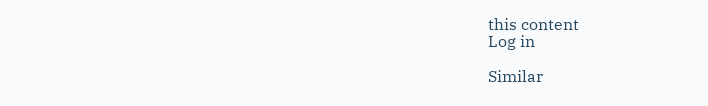this content
Log in

Similar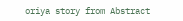oriya story from Abstract